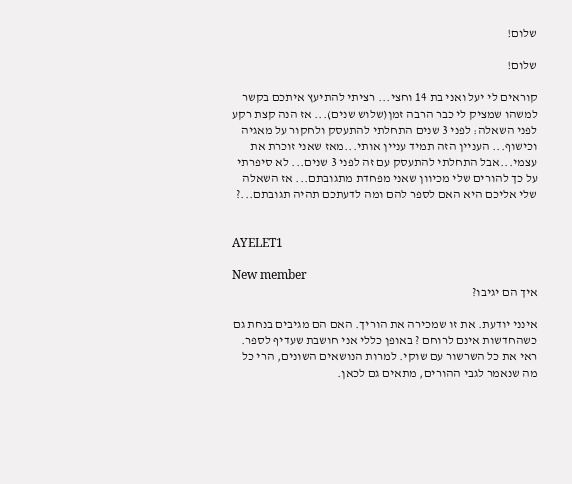שלום!

שלום!

קוראים לי יעל ואני בת 14 וחצי... רציתי להתיעץ איתכם בקשר למשהו שמציק לי כבר הרבה זמן(שלוש שנים)... אז הנה קצת רקע לפני השאלה: לפני 3 שנים התחלתי להתעסק ולחקור על מאגיה וכישוף... העניין הזה תמיד עניין אותי...מאז שאני זוכרת את עצמי...אבל התחלתי להתעסק עם זה לפני 3 שנים... לא סיפרתי על כך להורים שלי מכיוון שאני מפחדת מתגובתם... אז השאלה שלי אליכם היא האם לספר להם ומה לדעתכם תהיה תגובתם...?


AYELET1

New member
איך הם יגיבו?

אינני יודעת. את זו שמכירה את הוריך. האם הם מגיבים בנחת גם כשהחדשות אינם לרוחם ? באופן כללי אני חושבת שעדיף לספר. ראי את כל השרשור עם שוקי. למרות הנושאים השונים, הרי כל מה שנאמר לגבי ההורים, מתאים גם לכאן.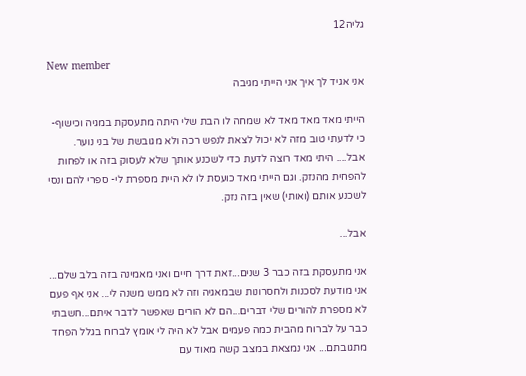גליה12

New member
אני אגיד לך איך אני הייתי מגיבה

הייתי מאד מאד מאד לא שמחה לו הבת שלי היתה מתעסקת במגיה וכישוף- כי לדעתי טוב מזה לא יכול לצאת לנפש רכה ולא מגובשת של בני נוער. אבל.... היתי מאד רוצה לדעת כדי לשכנע אותך שלא לעסוק בזה או לפחות להפחית מהנזק. וגם הייתי מאד כועסת לו לא היית מספרת לי- ספרי להם ונסי לשכנע אותם (ואותי) שאין בזה נזק.

אבל...

אני מתעסקת בזה כבר 3 שנים...זאת דרך חיים ואני מאמינה בזה בלב שלם... אני מודעת לסכנות ולחסרונות שבמאגיה וזה לא ממש משנה לי... אני אף פעם לא מספרת להורים שלי דברים...הם לא הורים שאפשר לדבר איתם...חשבתי כבר על לברוח מהבית כמה פעמים אבל לא היה לי אומץ לברוח בגלל הפחד מתגובתם... אני נמצאת במצב קשה מאוד עם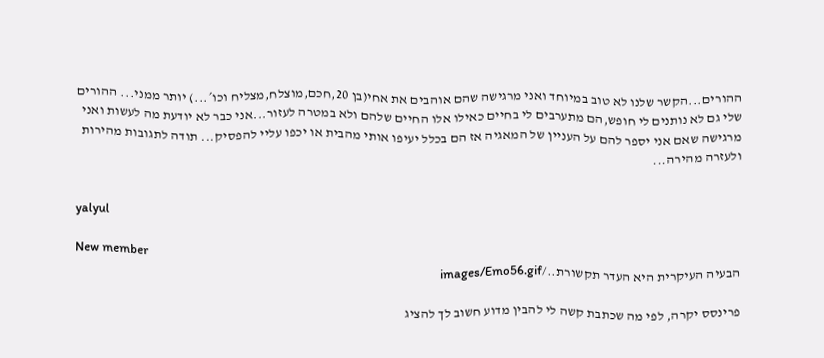ההורים...הקשר שלנו לא טוב במיוחד ואני מרגישה שהם אוהבים את אחי(בן 20,חכם,מוצלח,מצליח וכו´...) יותר ממני... ההורים שלי גם לא נותנים לי חופש,הם מתערבים לי בחיים כאילו אלו החיים שלהם ולא במטרה לעזור...אני כבר לא יודעת מה לעשות ואני מרגישה שאם אני יספר להם על העניין של המאגיה אז הם בכלל יעיפו אותי מהבית או יכפו עליי להפסיק... תודה לתגובות מהירות ולעזרה מהירה...


yalyul

New member
הבעיה העיקרית היא העדר תקשורת../images/Emo56.gif

פרינסס יקרה, לפי מה שכתבת קשה לי להבין מדוע חשוב לך להציג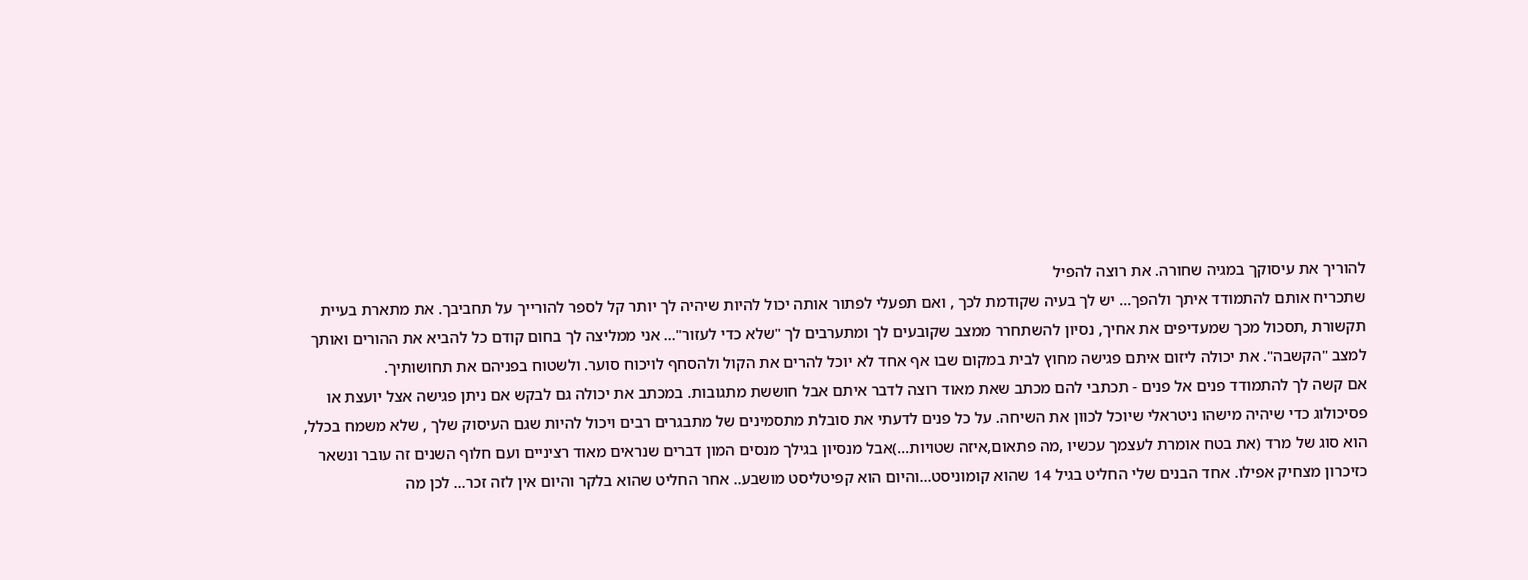להוריך את עיסוקך במגיה שחורה. את רוצה להפיל
שתכריח אותם להתמודד איתך ולהפך... יש לך בעיה שקודמת לכך , ואם תפעלי לפתור אותה יכול להיות שיהיה לך יותר קל לספר להורייך על תחביבך. את מתארת בעיית תקשורת ,תסכול מכך שמעדיפים את אחיך, נסיון להשתחרר ממצב שקובעים לך ומתערבים לך "שלא כדי לעזור"... אני ממליצה לך בחום קודם כל להביא את ההורים ואותך למצב "הקשבה". את יכולה ליזום איתם פגישה מחוץ לבית במקום שבו אף אחד לא יוכל להרים את הקול ולהסחף לויכוח סוער. ולשטוח בפניהם את תחושותיך.
אם קשה לך להתמודד פנים אל פנים - תכתבי להם מכתב שאת מאוד רוצה לדבר איתם אבל חוששת מתגובות. במכתב את יכולה גם לבקש אם ניתן פגישה אצל יועצת או פסיכולוג כדי שיהיה מישהו ניטראלי שיוכל לכוון את השיחה. על כל פנים לדעתי את סובלת מתסמינים של מתבגרים רבים ויכול להיות שגם העיסוק שלך , שלא משמח בכלל, הוא סוג של מרד (את בטח אומרת לעצמך עכשיו ,מה פתאום,איזה שטויות...)אבל מנסיון בגילך מנסים המון דברים שנראים מאוד רציניים ועם חלוף השנים זה עובר ונשאר כזיכרון מצחיק אפילו. אחד הבנים שלי החליט בגיל 14 שהוא קומוניסט...והיום הוא קפיטליסט מושבע.. אחר החליט שהוא בלקר והיום אין לזה זכר... לכן מה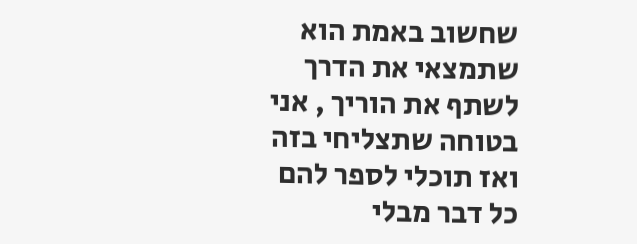שחשוב באמת הוא שתמצאי את הדרך לשתף את הוריך , אני בטוחה שתצליחי בזה ואז תוכלי לספר להם כל דבר מבלי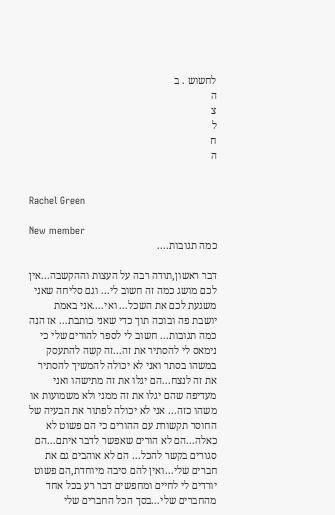לחשוש . ב
ה
צ
ל
ח
ה


Rachel Green

New member
כמה תגובות....

דבר ראשון,תודה רבה על העצות וההקשבה...אין לכם מושג כמה זה חשוב לי... וגם סליחה שאני משגעת לכם את השכל... ואי....אני באמת יושבת פה ובוכה תוך כדי שאני כותבת... אז הנה כמה תגובות... חשוב לי לספר להורים שלי כי נימאס לי להסתיר את זה...זה קשה להתעסק במשהו בסתר ואני לא יכולה להמשיך להסתיר את זה לנצח...הם יגלו את זה מתישהו ואני מעדיפה שהם יגלו את זה ממני ולא משמועות או משהו כזה... אני לא יכולה לפתור את הבעיה של החוסר תקשורת עם ההורים כי הם פשוט לא כאלה...הם לא הורים שאפשר לדבר איתם...הם סגורים בקשר להכל... הם לא אוהבים גם את חברים שלי...ואין להם סיבה מיוחדת,הם פשוט יורדים לי לחיים ומחפשים דבר רע בכל אחד מהחברים שלי...בסך הכל החברים שלי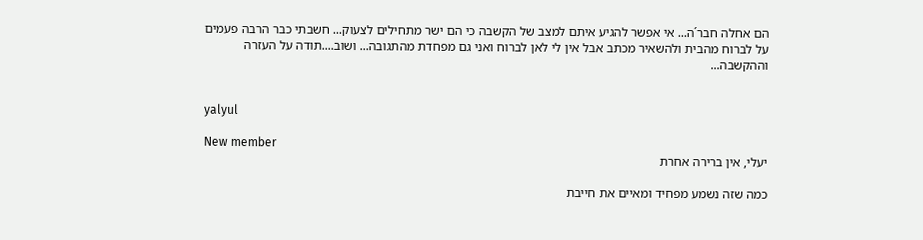הם אחלה חבר´ה... אי אפשר להגיע איתם למצב של הקשבה כי הם ישר מתחילים לצעוק... חשבתי כבר הרבה פעמים על לברוח מהבית ולהשאיר מכתב אבל אין לי לאן לברוח ואני גם מפחדת מהתגובה... ושוב....תודה על העזרה וההקשבה...


yalyul

New member
יעלי, אין ברירה אחרת

כמה שזה נשמע מפחיד ומאיים את חייבת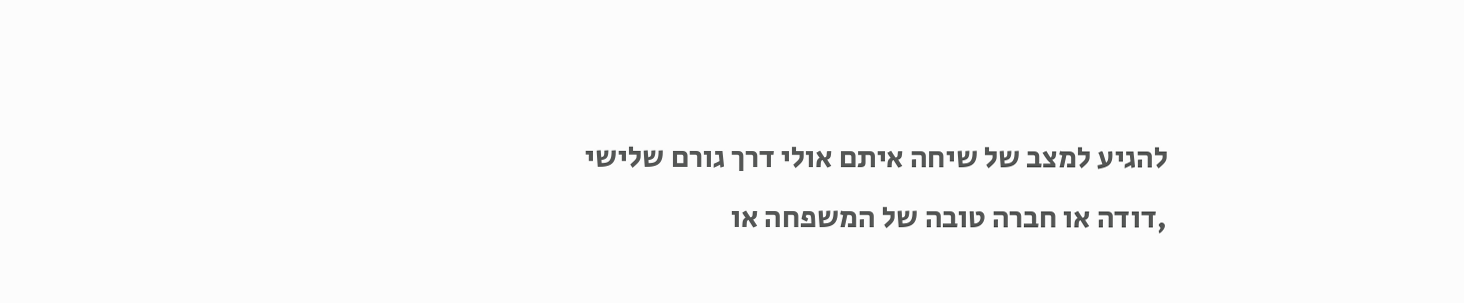להגיע למצב של שיחה איתם אולי דרך גורם שלישי ,דודה או חברה טובה של המשפחה או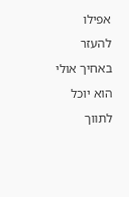אפילו להעזר באחיך אולי הוא יוכל לתווך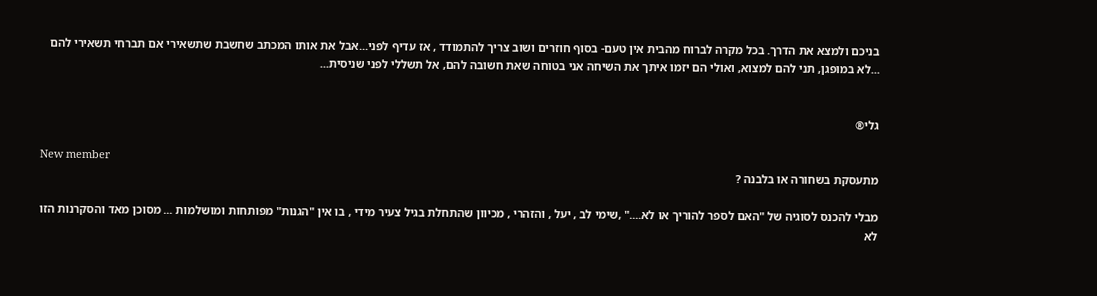בניכם ולמצא את הדרך. בכל מקרה לברוח מהבית אין טעם- בסוף חוזרים ושוב צריך להתמודד , אז עדיף לפני...אבל את אותו המכתב שחשבת שתשאירי אם תברחי תשאירי להם ...לא במופגן, תני להם למצוא, ואולי הם יזמו איתך את השיחה אני בטוחה שאת חשובה להם, אל תשללי לפני שניסית...


גלי®

New member
מתעסקת בשחורה או בלבנה ?

מבלי להכנס לסוגיה של "האם לספר להוריך או לא...." ,שימי לב , יעל , והזהרי , מכיוון שהתחלת בגיל צעיר מידי , בו אין "הגנות" מפותחות ומושלמות ... מסוכן מאד והסקרנות הזו לא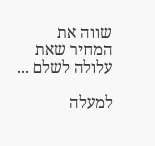שווה את המחיר שאת עלולה לשלם ...

למעלה